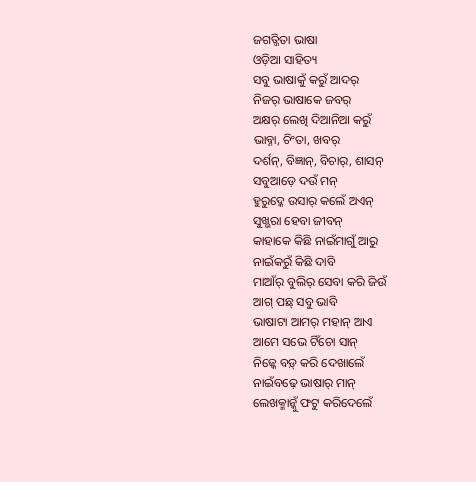ଜଗତ୍ଜିତା ଭାଷା
ଓଡ଼ିଆ ସାହିତ୍ୟ
ସବୁ ଭାଷାକୁଁ କରୁଁ ଆଦର୍
ନିଜର୍ ଭାଷାକେ ଜବର୍
ଅକ୍ଷର୍ ଲେଖି ଦିଆନିଆ କରୁଁ
ଭାବ୍ନା, ଚିଂତା, ଖବର୍
ଦର୍ଶନ୍, ବିଜ୍ଞାନ୍, ବିଚାର୍, ଶାସନ୍
ସବୁଆଡ଼େ ଦଉଁ ମନ୍
ହୁରୁଦ୍କେ ଉସାର୍ କଲେଁ ଅଏନ୍
ସୁଖ୍ଭରା ହେବା ଜୀବନ୍
କାହାକେ କିଛି ନାଇଁମାଗୁଁ ଆରୁ
ନାଇଁକରୁଁ କିଛି ଦାବି
ମାଆଁର୍ ବୁଲିର୍ ସେବା କରି ଜିଉଁ
ଆଗ୍ ପଛ୍ ସବୁ ଭାବି
ଭାଷାଟା ଆମର୍ ମହାନ୍ ଆଏ
ଆମେ ସଭେ ଟିଁଚୋ ସାନ୍
ନିଜ୍କେ ବଡ଼୍ କରି ଦେଖାଲେଁ
ନାଇଁବଢ଼େ ଭାଷାର୍ ମାନ୍
ଲେଖକ୍ମାନ୍କୁଁ ଫଟୁ କରିଦେଲେଁ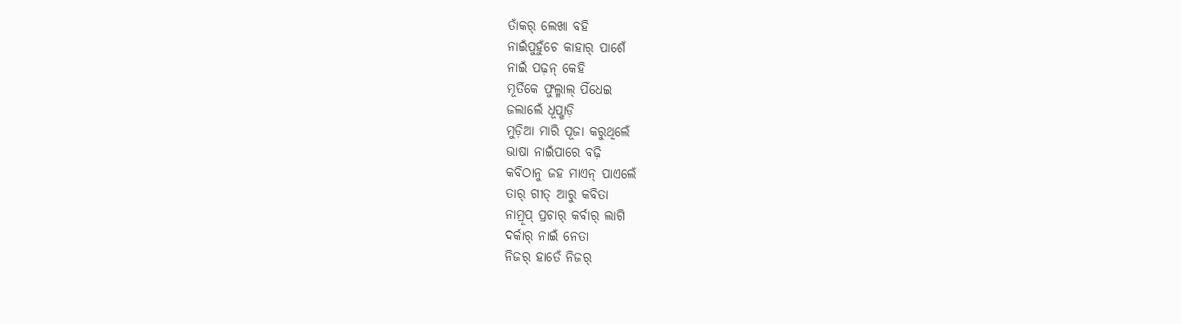ତାଁକର୍ ଲେଖା ବହି
ନାଇଁପୁହୁଁଚେ କାହାର୍ ପାଶେଁ
ନାଇଁ ପଢ଼ନ୍ କେହି
ମୂର୍ତିକେ ଫୁଲ୍ମାଲ୍ ପିଁଧେଇ
ଜଲାଲେଁ ଧୂପ୍ଖାଡ଼ି
ମୁଡ଼ିଆ ମାରି ପୂଜା କରୁଥିଲେଁ
ଭାଷା ନାଇଁପାରେ ବଢ଼ି
କବିଠାନୁ ଜହ ମାଏନ୍ ପାଏଲେଁ
ତାର୍ ଗୀତ୍ ଆରୁ କବିତା
ନାମ୍ରୂପ୍ ପ୍ରଚାର୍ କର୍ବାର୍ ଲାଗି
ଦର୍କାର୍ ନାଇଁ ନେତା
ନିଜର୍ ହାତେଁ ନିଜର୍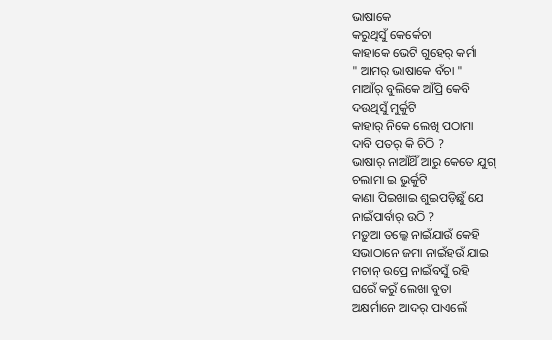ଭାଷାକେ
କରୁଥିସୁଁ କେର୍କେଚା
କାହାକେ ଭେଟି ଗୁହେର୍ କର୍ମା
" ଆମର୍ ଭାଷାକେ ବଁଚା "
ମାଆଁର୍ ବୁଲିକେ ଆଁପ୍ରି କେବି
ଦଉଥିସୁଁ ମୁର୍କୁଟି
କାହାର୍ ନିକେ ଲେଖି ପଠାମା
ଦାବି ପତର୍ କି ଚିଠି ?
ଭାଷାର୍ ନାଆଁଥିଁ ଆରୁ କେତେ ଯୁଗ୍
ଚଲାମା ଇ ଭୁର୍କୁଟି
କାଣା ପିଇଖାଇ ଶୁଇପଡ଼ିଛୁଁ ଯେ
ନାଇଁପାର୍ବାର୍ ଉଠି ?
ମଡ଼ୁଆ ତଲ୍କେ ନାଇଁଯାଉଁ କେହି
ସଭାଠାନେ ଜମା ନାଇଁହଉଁ ଯାଇ
ମଚାନ୍ ଉପ୍ରେ ନାଇଁବସୁଁ ରହି
ଘରେଁ କରୁଁ ଲେଖା ବୁତା
ଅକ୍ଷର୍ମାନେ ଆଦର୍ ପାଏଲେଁ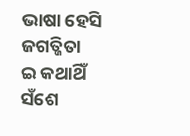ଭାଷା ହେସି ଜଗତ୍ଜିତା
ଇ କଥାଥିଁ ସଁଶେ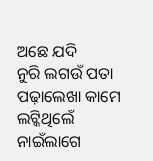ଅଛେ ଯଦି
ନୁରି ଲଗଉଁ ପତା
ପଢ଼ାଲେଖା କାମେ ଲଟ୍କିଥିଲେଁ
ନାଇଁଲାଗେ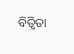ବିତ୍ବିତା